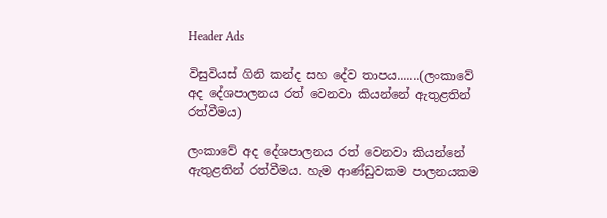Header Ads

විසුවියස් ගිනි කන්ද සහ දේව තාපය.......(ලංකාවේ අද දේශපාලනය රත් වෙනවා කියන්නේ ඇතුළතින් රත්වීමය)

ලංකාවේ අද දේශපාලනය රත් වෙනවා කියන්නේ ඇතුළතින් රත්වීමය. හැම ආණ්ඩුවකම පාලනයකම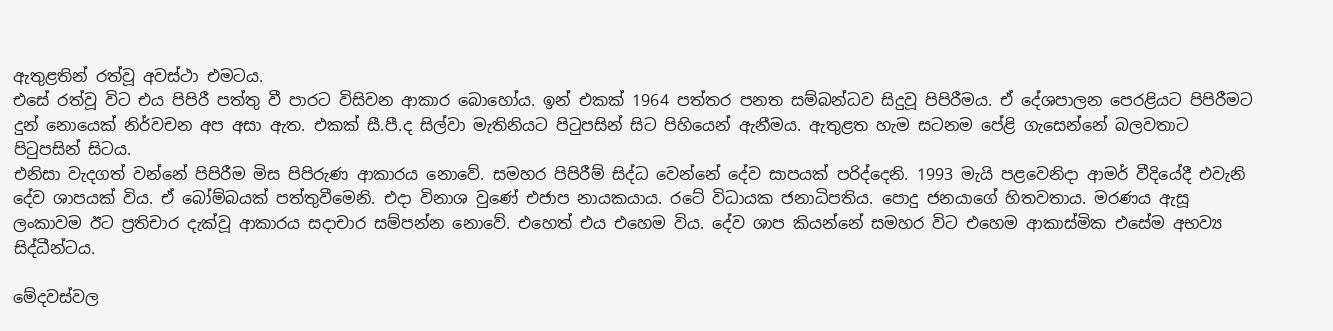ඇතුළතින් රත්වූ අවස්ථා එමටය.
එසේ රත්වූ විට එය පිපිරී පත්තු වී පාරට විසිවන ආකාර බොහෝය. ඉන් එකක් 1964 පත්තර පනත සම්බන්ධව සිදුවූ පිපිරීමය. ඒ දේශපාලන පෙරළියට පිපිරීමට දුන් නොයෙක් නිර්වචන අප අසා ඇත. එකක් සී.පී.ද සිල්වා මැතිනියට පිටුපසින් සිට පිහියෙන් ඇනීමය. ඇතුළත හැම සටනම පේළි ගැසෙන්නේ බලවතාට පිටුපසින් සිටය.
එනිසා වැදගත් වන්නේ පිපිරීම මිස පිපිරුණ ආකාරය නොවේ. සමහර පිපිරීම් සිද්ධ වෙන්නේ දේව සාපයක් පරිද්දෙනි. 1993 මැයි පළවෙනිදා ආමර් වීදියේදී එවැනි දේව ශාපයක් විය. ඒ බෝම්බයක් පත්තුවීමෙනි. එදා විනාශ වුණේ එජාප නායකයාය. රටේ විධායක ජනාධිපතිය. පොදු ජනයාගේ හිතවතාය. මරණය ඇසූ ලංකාවම ඊට ප්‍රතිචාර දැක්වූ ආකාරය සදාචාර සම්පන්න නොවේ. එහෙත් එය එහෙම විය. දේව ශාප කියන්නේ සමහර විට එහෙම ආකාස්මික එසේම අභව්‍ය සිද්ධීන්ටය.

මේදවස්වල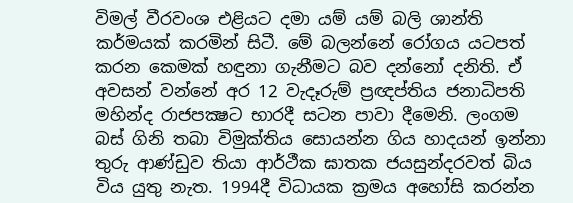විමල් වීරවංශ එළියට දමා යම් යම් බලි ශාන්ති කර්මයක් කරමින් සිටී. මේ බලන්නේ රෝගය යටපත් කරන කෙමක් හඳුනා ගැනීමට බව දන්නෝ දනිති. ඒ අවසන් වන්නේ අර 12 වැදෑරුම් ප්‍රඥප්තිය ජනාධිපති මහින්ද රාජපක්‍ෂට භාරදී සටන පාවා දීමෙනි. ලංගම බස් ගිනි තබා විමුක්තිය සොයන්න ගිය හාදයන් ඉන්නා තුරු ආණ්ඩුව තියා ආර්ථීක ඝාතක ජයසුන්දරවත් බිය විය යුතු නැත. 1994දී විධායක ක්‍රමය අහෝසි කරන්න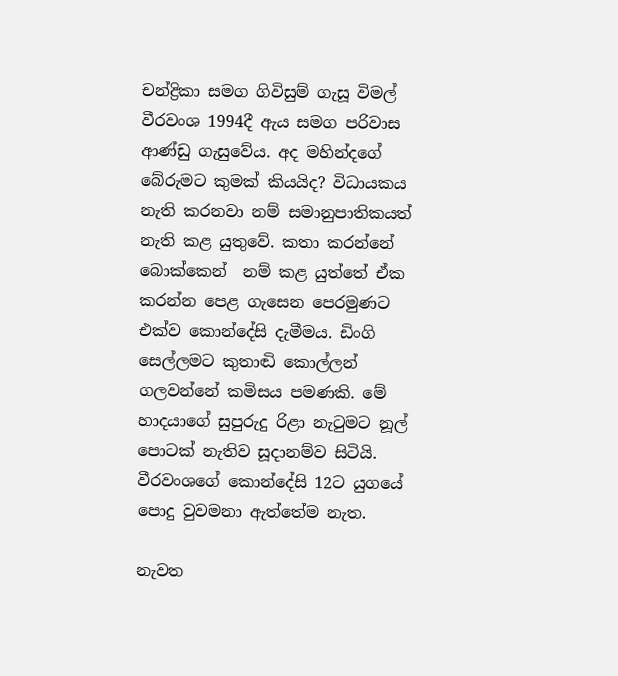චන්ද්‍රිකා සමග ගිවිසුම් ගැසූ විමල් වීරවංශ 1994දී ඇය සමග පරිවාස ආණ්ඩු ගැසුවේය. අද මහින්දගේ බේරුමට කුමක් කියයිද? විධායකය නැති කරනවා නම් සමානුපාතිකයත් නැති කළ යුතුවේ. කතා කරන්නේ බොක්කෙන්  නම් කළ යුත්තේ ඒක කරන්න පෙළ ගැසෙන පෙරමුණට එක්ව කොන්දේසි දැමීමය. ඩිංගි සෙල්ලමට කුතාඬි කොල්ලන් ගලවන්නේ කමිසය පමණකි. මේ හාදයාගේ සුපුරුදු රිළා නැටුමට නූල් පොටක් නැතිව සූදානම්ව සිටියි. වීරවංශගේ කොන්දේසි 12ට යුගයේ පොදු වුවමනා ඇත්තේම නැත.

නැවත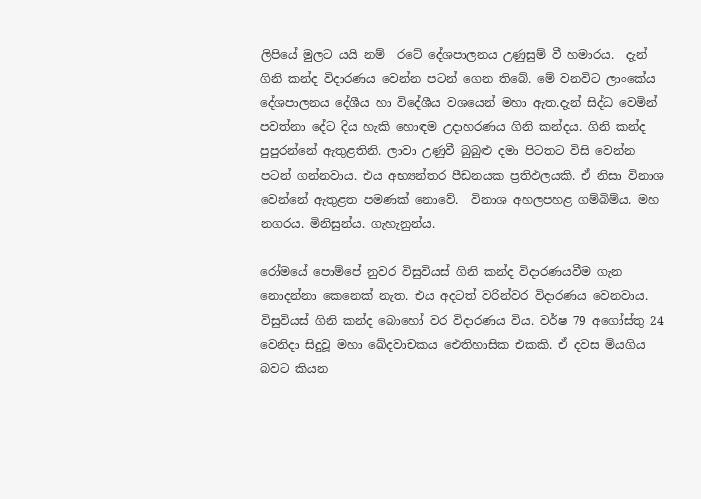ලිපියේ මුලට යයි නම්  රටේ දේශපාලනය උණුසුම් වී හමාරය.  දැන් ගිනි කන්ද විදාරණය වෙන්න පටන් ගෙන තිබේ. මේ වනවිට ලාංකේය දේශපාලනය දේශීය හා විදේශීය වශයෙන් මහා ඇත.දැන් සිද්ධ වෙමින් පවත්නා දේට දිය හැකි හොඳම උදාහරණය ගිනි කන්දය. ගිනි කන්ද පුපුරන්නේ ඇතුළතිනි. ලාවා උණුවී බුබුළු දමා පිටතට විසි වෙන්න පටන් ගන්නවාය. එය අභ්‍යන්තර පීඩනයක ප්‍රතිඵලයකි. ඒ නිසා විනාශ වෙන්නේ ඇතුළත පමණක් නොවේ.  විනාශ අහලපහළ ගම්බිම්ය. මහ නගරය. මිනිසුන්ය. ගැහැනුන්ය.

රෝමයේ පොම්පේ නුවර විසුවියස් ගිනි කන්ද විදාරණයවීම ගැන නොදන්නා කෙනෙක් නැත. එය අදටත් වරින්වර විදාරණය වෙනවාය. විසුවියස් ගිනි කන්ද බොහෝ වර විදාරණය විය. වර්ෂ 79 අගෝස්තු 24 වෙනිදා සිදුවූ මහා ඛේදවාචකය ඓතිහාසික එකකි. ඒ දවස මියගිය බවට කියන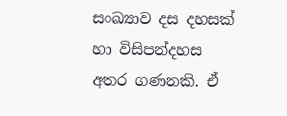සංඛ්‍යාව දස දහසක් හා විසිපන්දහස අතර ගණනකි. ඒ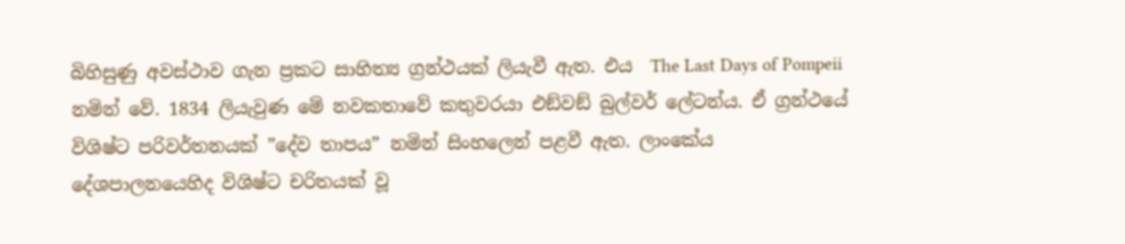බිහිසුණු අවස්ථාව ගැන ප්‍රකට සාහිත්‍ය ග්‍රන්ථයක් ලියැවී ඇත. එය  The Last Days of Pompeii  නමින් වේ. 1834 ලියැවුණ මේ නවකතාවේ කතුවරයා එඞ්වඞ් බුල්වර් ලේටන්ය. ඒ ග්‍රන්ථයේ විශිෂ්ට පරිවර්තනයක් ”දේව තාපය” නමින් සිංහලෙන් පළවී ඇත. ලාංකේය දේශපාලනයෙහිද විශිෂ්ට චරිතයක් වූ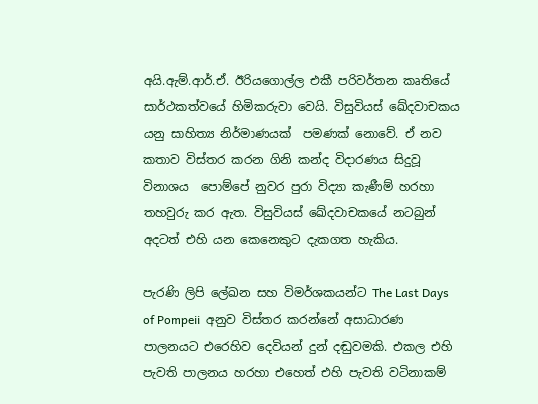අයි.ඇම්.ආර්.ඒ. ඊරියගොල්ල එකී පරිවර්තන කෘතියේ සාර්ථකත්වයේ හිමිකරුවා වෙයි. විසුවියස් ඛේදවාචකය යනු සාහිත්‍ය නිර්මාණයක්  පමණක් නොවේ. ඒ නව කතාව විස්තර කරන ගිනි කන්ද විදාරණය සිදුවූ විනාශය  පොම්පේ නුවර පුරා විද්‍යා කැණීම් හරහා තහවුරු කර ඇත. විසුවියස් ඛේදවාචකයේ නටබුන් අදටත් එහි යන කෙනෙකුට දැකගත හැකිය.

පැරණි ලිපි ලේඛන සහ විමර්ශකයන්ට The Last Days of Pompeii  අනුව විස්තර කරන්නේ අසාධාරණ පාලනයට එරෙහිව දෙවියන් දුන් දඬුවමකි. එකල එහි පැවති පාලනය හරහා එහෙත් එහි පැවති වටිනාකම්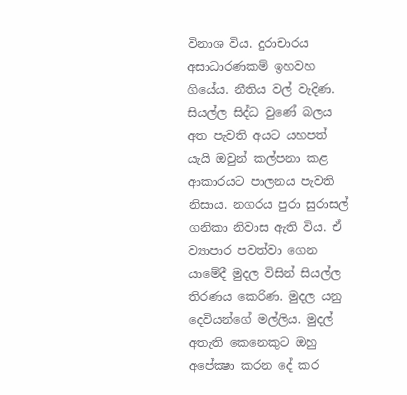විනාශ විය. දුරාචාරය අසාධාරණකම් ඉහවහ ගියේය. නීතිය වල් වැදිණ. සියල්ල සිද්ධ වුණේ බලය අත පැවති අයට යහපත් යැයි ඔවුන් කල්පනා කළ ආකාරයට පාලනය පැවති නිසාය. නගරය පුරා සුරාසල් ගනිකා නිවාස ඇති විය. ඒ ව්‍යාපාර පවත්වා ගෙන යාමේදී මුදල විසින් සියල්ල තිරණය කෙරිණ. මුදල යනු දෙවියන්ගේ මල්ලිය. මුදල් අතැති කෙනෙකුට ඔහු අපේක්‍ෂා කරන දේ කර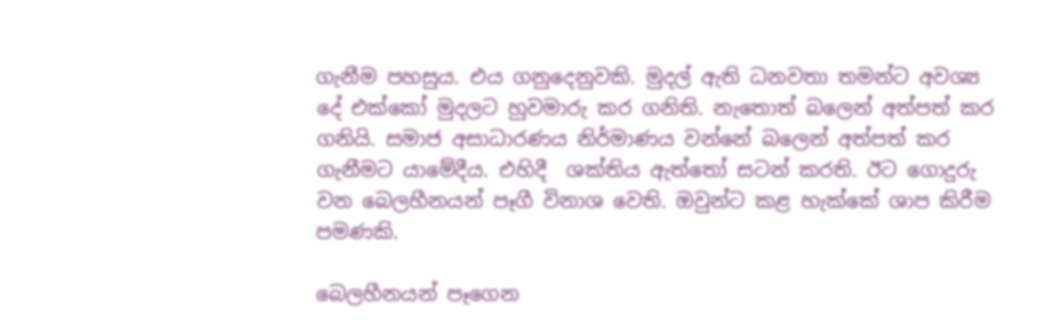ගැනීම පහසුය. එය ගනුදෙනුවකි. මුදල් ඇති ධනවතා තමන්ට අවශ්‍ය දේ එක්කෝ මුදලට හුවමාරු කර ගනිති. නැතොත් බලෙන් අත්පත් කර ගනියි. සමාජ අසාධාරණය නිර්මාණය වන්නේ බලෙන් අත්පත් කර ගැනීමට යාමේදීය. එහිදී  ශක්තිය ඇත්තෝ සටන් කරති. ඊට ගොදුරු වන බෙලහීනයන් පෑගී විනාශ වෙති. ඔවුන්ට කළ හැක්කේ ශාප කිරීම පමණකි.

බෙලහීනයන් පෑගෙන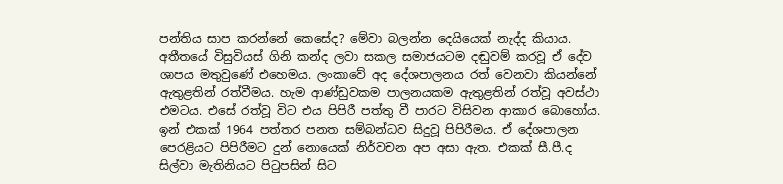පන්තිය සාප කරන්නේ කෙසේද? මේවා බලන්න දෙයියෙක් නැද්ද කියාය. අතීතයේ විසුවියස් ගිනි කන්ද ලවා සකල සමාජයටම දඬුවම් කරවූ ඒ දේව ශාපය මතුවුණේ එහෙමය. ලංකාවේ අද දේශපාලනය රත් වෙනවා කියන්නේ ඇතුළතින් රත්වීමය. හැම ආණ්ඩුවකම පාලනයකම ඇතුළතින් රත්වූ අවස්ථා එමටය. එසේ රත්වූ විට එය පිපිරී පත්තු වී පාරට විසිවන ආකාර බොහෝය. ඉන් එකක් 1964 පත්තර පනත සම්බන්ධව සිදුවූ පිපිරීමය. ඒ දේශපාලන පෙරළියට පිපිරීමට දුන් නොයෙක් නිර්වචන අප අසා ඇත. එකක් සී.පී.ද සිල්වා මැතිනියට පිටුපසින් සිට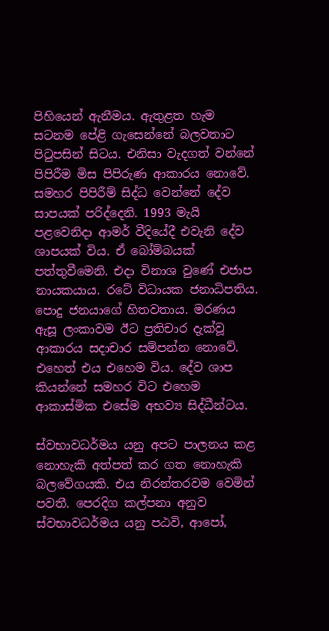පිහියෙන් ඇනීමය. ඇතුළත හැම සටනම පේළි ගැසෙන්නේ බලවතාට පිටුපසින් සිටය. එනිසා වැදගත් වන්නේ පිපිරීම මිස පිපිරුණ ආකාරය නොවේ. සමහර පිපිරීම් සිද්ධ වෙන්නේ දේව සාපයක් පරිද්දෙනි. 1993 මැයි පළවෙනිදා ආමර් වීදියේදී එවැනි දේව ශාපයක් විය. ඒ බෝම්බයක් පත්තුවීමෙනි. එදා විනාශ වුණේ එජාප නායකයාය. රටේ විධායක ජනාධිපතිය. පොදු ජනයාගේ හිතවතාය. මරණය ඇසූ ලංකාවම ඊට ප්‍රතිචාර දැක්වූ ආකාරය සදාචාර සම්පන්න නොවේ. එහෙත් එය එහෙම විය. දේව ශාප කියන්නේ සමහර විට එහෙම ආකාස්මික එසේම අභව්‍ය සිද්ධීන්ටය.

ස්වභාවධර්මය යනු අපට පාලනය කළ නොහැකි අත්පත් කර ගත නොහැකි බලවේගයකි. එය නිරන්තරවම වෙමින් පවතී. පෙරදිග කල්පනා අනුව ස්වභාවධර්මය යනු පඨවි, ආපෝ,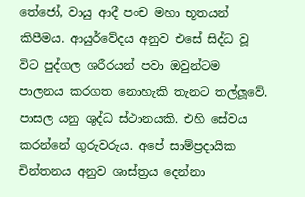තේජෝ, වායු ආදී පංච මහා භූතයන් කිපීමය. ආයුර්වේදය අනුව එසේ සිද්ධ වූ විට පුද්ගල ශරීරයන් පවා ඔවුන්ටම පාලනය කරගත නොහැකි තැනට තල්ලූවේ. පාසල යනු ශුද්ධ ස්ථානයකි. එහි සේවය කරන්නේ ගුරුවරුය. අපේ සාම්ප්‍රදායික චින්තනය අනුව ශාස්ත්‍රය දෙන්නා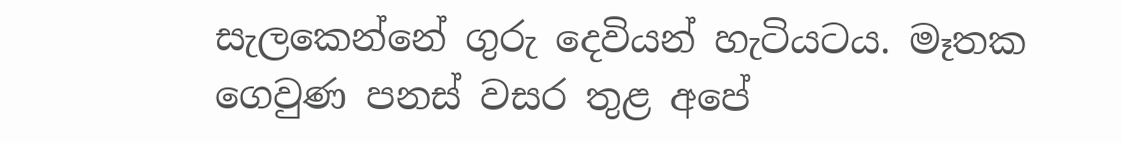සැලකෙන්නේ ගුරු දෙවියන් හැටියටය. මෑතක ගෙවුණ පනස් වසර තුළ අපේ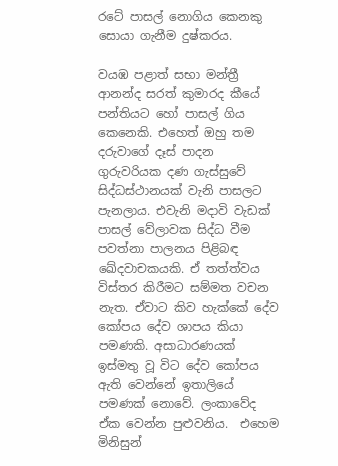රටේ පාසල් නොගිය කෙනකු සොයා ගැනීම දුෂ්කරය.

වයඹ පළාත් සභා මන්ත්‍රී ආනන්ද සරත් කුමාරද කීයේ පන්තියට හෝ පාසල් ගිය කෙනෙකි. එහෙත් ඔහු තම දරුවාගේ දෑස් පාදන ගුරුවරියක දණ ගැස්සුවේ සිද්ධස්ථානයක් වැනි පාසලට පැනලාය. එවැනි මදාවි වැඩක් පාසල් වේලාවක සිද්ධ වීම පවත්නා පාලනය පිළිබඳ ඛේදවාචකයකි. ඒ තත්ත්වය විස්තර කිරීමට සම්මත වචන නැත. ඒවාට කිව හැක්කේ දේව කෝපය දේව ශාපය කියා පමණකි. අසාධාරණයක් ඉස්මතු වූ විට දේව කෝපය ඇති වෙන්නේ ඉතාලියේ පමණක් නොවේ. ලංකාවේද ඒක වෙන්න පුළුවනිය.  එහෙම මිනිසුන්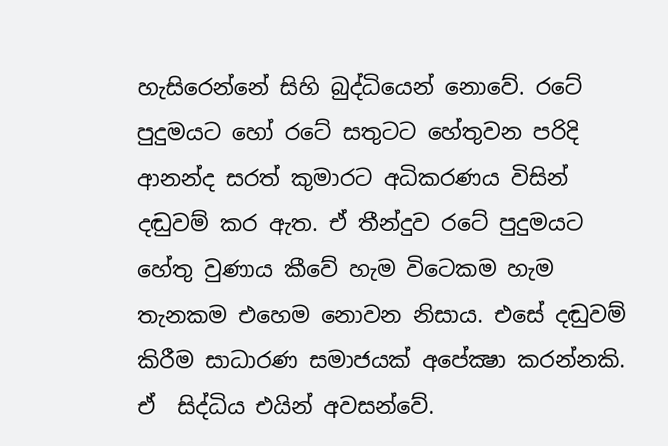හැසිරෙන්නේ සිහි බුද්ධියෙන් නොවේ. රටේ පුදුමයට හෝ රටේ සතුටට හේතුවන පරිදි ආනන්ද සරත් කුමාරට අධිකරණය විසින් දඬුවම් කර ඇත. ඒ තීන්දුව රටේ පුදුමයට හේතු වුණාය කීවේ හැම විටෙකම හැම තැනකම එහෙම නොවන නිසාය. එසේ දඬුවම් කිරීම සාධාරණ සමාජයක් අපේක්‍ෂා කරන්නකි. ඒ  සිද්ධිය එයින් අවසන්වේ.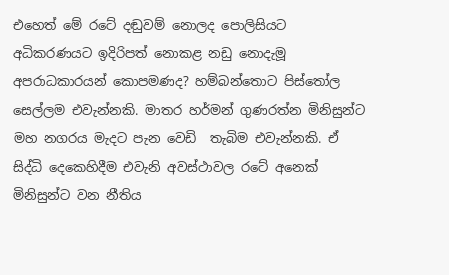එහෙත් මේ රටේ දඬුවම් නොලද පොලිසියට අධිකරණයට ඉදිරිපත් නොකළ නඩු නොදැමූ අපරාධකාරයන් කොපමණද? හම්බන්තොට පිස්තෝල සෙල්ලම එවැන්නකි. මාතර හර්මන් ගුණරත්න මිනිසුන්ට මහ නගරය මැදට පැන වෙඩි  තැබිම එවැන්නකි. ඒ සිද්ධි දෙකෙහිදීම එවැනි අවස්ථාවල රටේ අනෙක් මිනිසුන්ට වන නීතිය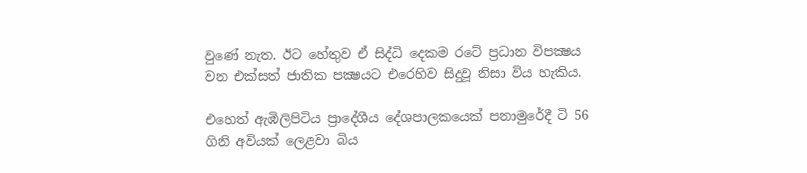වුණේ නැත. ඊට හේතුව ඒ සිද්ධි දෙකම රටේ ප්‍රධාන විපක්‍ෂය වන එක්සත් ජාතික පක්‍ෂයට එරෙහිව සිදුවූ නිසා විය හැකිය.

එහෙත් ඇඹිලිපිටිය ප්‍රාදේශීය දේශපාලකයෙක් පනාමුරේදී ටි 56 ගිනි අවියක් ලෙළවා බිය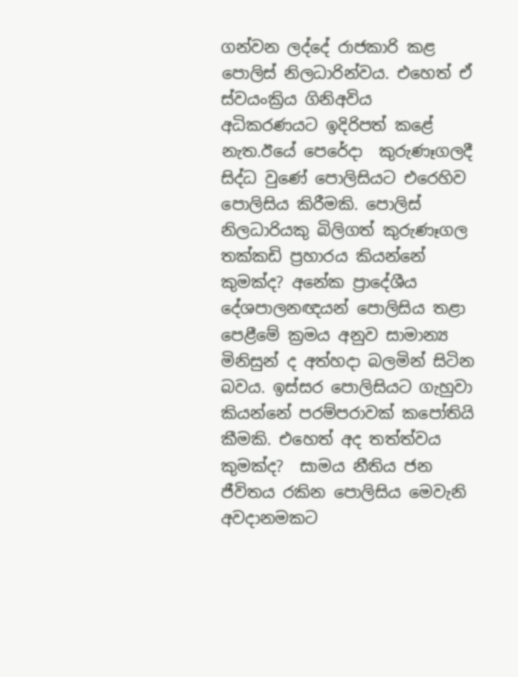ගන්වන ලද්දේ රාජකාරි කළ පොලිස් නිලධාරින්වය. එහෙත් ඒ ස්වයංක්‍රිය ගිනිඅවිය අධිකරණයට ඉදිරිපත් කළේ නැත.ඊයේ පෙරේදා  කුරුණෑගලදී සිද්ධ වුණේ පොලිසියට එරෙහිව පොලිසිය කිරීමකි. පොලිස් නිලධාරියකු බිලිගත් කුරුණෑගල තක්කඩි ප්‍රහාරය කියන්නේ කුමක්ද? අනේක ප්‍රාදේශීය දේශපාලනඥයන් පොලිසිය තළා පෙළීමේ ක්‍රමය අනුව සාමාන්‍ය මිනිසුන් ද අත්හදා බලමින් සිටින බවය. ඉස්සර පොලිසියට ගැහුවා කියන්නේ පරම්පරාවක් කපෝතියි කීමකි. එහෙත් අද තත්ත්වය කුමක්ද?  සාමය නීතිය ජන ජීවිතය රකින පොලිසිය මෙවැනි අවදානමකට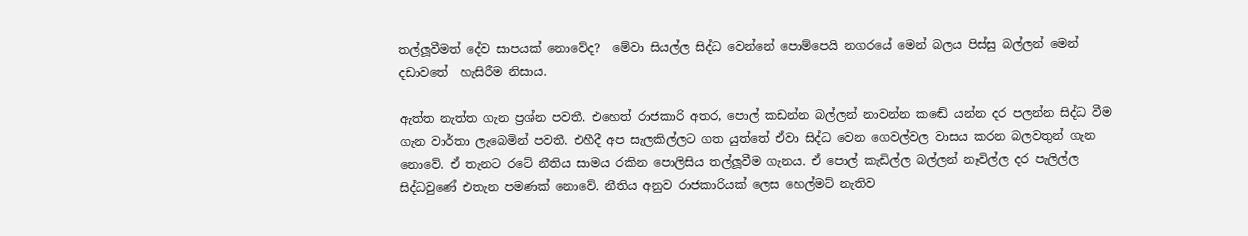තල්ලූවීමත් දේව සාපයක් නොවේද?  මේවා සියල්ල සිද්ධ වෙන්නේ පොම්පෙයි නගරයේ මෙන් බලය පිස්සු බල්ලන් මෙන් දඩාවතේ  හැසිරීම නිසාය.

ඇත්ත නැත්ත ගැන ප්‍රශ්න පවතී. එහෙත් රාජකාරි අතර, පොල් කඩන්න බල්ලන් නාවන්න කඬේ යන්න දර පලන්න සිද්ධ වීම ගැන වාර්තා ලැබෙමින් පවතී. එහීදී අප සැලකිල්ලට ගත යුත්තේ ඒවා සිද්ධ වෙන ගෙවල්වල වාසය කරන බලවතුන් ගැන නොවේ. ඒ තැනට රටේ නීතිය සාමය රකින පොලිසිය තල්ලූවීම ගැනය. ඒ පොල් කැඩිල්ල බල්ලන් නෑවිල්ල දර පැලිල්ල සිද්ධවුණේ එතැන පමණක් නොවේ. නීතිය අනුව රාජකාරියක් ලෙස හෙල්මට් නැතිව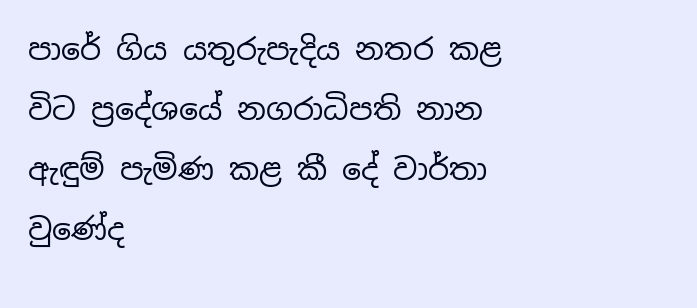පාරේ ගිය යතුරුපැදිය නතර කළ විට ප්‍රදේශයේ නගරාධිපති නාන ඇඳුම් පැමිණ කළ කී දේ වාර්තා වුණේද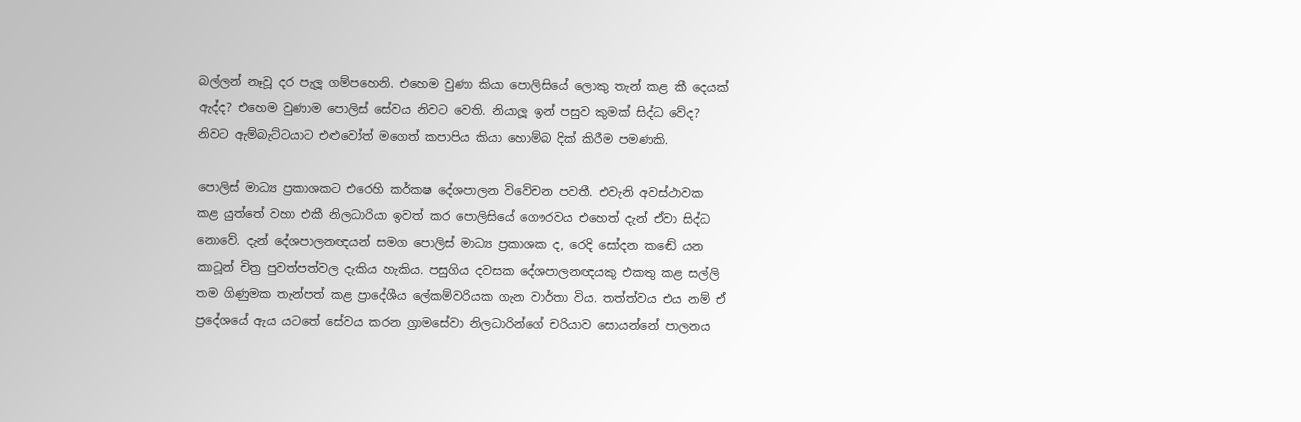බල්ලන් නෑවූ දර පැලූ ගම්පහෙනි. එහෙම වුණා කියා පොලිසියේ ලොකු තැන් කළ කී දෙයක් ඇද්ද? එහෙම වුණාම පොලිස් සේවය නිවට වෙති. නියාලූ ඉන් පසුව කුමක් සිද්ධ වේද? නිවට ඇම්බැට්ටයාට එළුවෝත් මගෙත් කපාපිය කියා හොම්බ දික් කිරීම පමණකි.

පොලිස් මාධ්‍ය ප්‍රකාශකට එරෙහි කර්කෂ දේශපාලන විවේචන පවතී. එවැනි අවස්ථාවක කළ යුත්තේ වහා එකී නිලධාරියා ඉවත් කර පොලිසියේ ගෞරවය එහෙත් දැන් ඒවා සිද්ධ නොවේ. දැන් දේශපාලනඥයන් සමග පොලිස් මාධ්‍ය ප්‍රකාශක ද, රෙදි සෝදන කඬේ යන කාටූන් චිත්‍ර පුවත්පත්වල දැකිය හැකිය. පසුගිය දවසක දේශපාලනඥයකු එකතු කළ සල්ලි තම ගිණුමක තැන්පත් කළ ප්‍රාදේශීය ලේකම්වරියක ගැන වාර්තා විය. තත්ත්වය එය නම් ඒ ප්‍රදේශයේ ඇය යටතේ සේවය කරන ග්‍රාමසේවා නිලධාරින්ගේ චරියාව සොයන්නේ පාලනය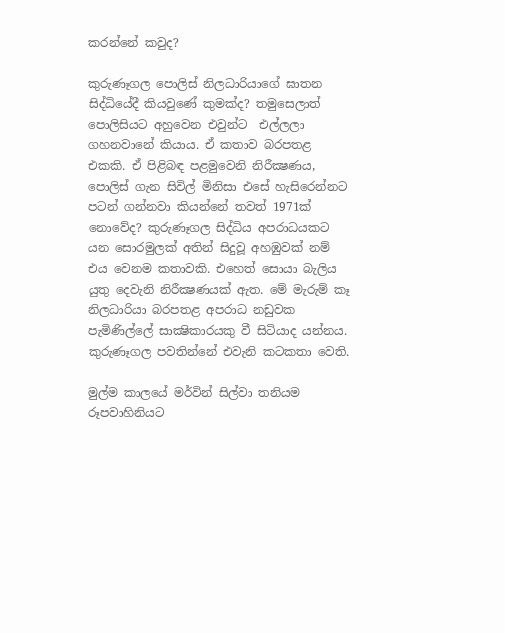කරන්නේ කවුද?

කුරුණෑගල පොලිස් නිලධාරියාගේ ඝාතන සිද්ධියේදී කියවුණේ කුමක්ද? තමුසෙලාත් පොලිසියට අහුවෙන එවුන්ට  එල්ලලා ගහනවානේ කියාය. ඒ කතාව බරපතළ එකකි. ඒ පිළිබඳ පළමුවෙනි නිරීක්‍ෂණය, පොලිස් ගැන සිවිල් මිනිසා එසේ හැසිරෙන්නට පටන් ගන්නවා කියන්නේ තවත් 1971ක් නොවේද? කුරුණෑගල සිද්ධිය අපරාධයකට යන සොරමුලක් අතින් සිදුවූ අහඹුවක් නම් එය වෙනම කතාවකි. එහෙත් සොයා බැලිය යුතු දෙවැනි නිරීක්‍ෂණයක් ඇත. මේ මැරුම් කෑ නිලධාරියා බරපතළ අපරාධ නඩුවක පැමිණිල්ලේ සාක්‍ෂිකාරයකු වී සිටියාද යන්නය. කුරුණෑගල පවතින්නේ එවැනි කටකතා වෙති.

මුල්ම කාලයේ මර්වින් සිල්වා තනියම රූපවාහිනියට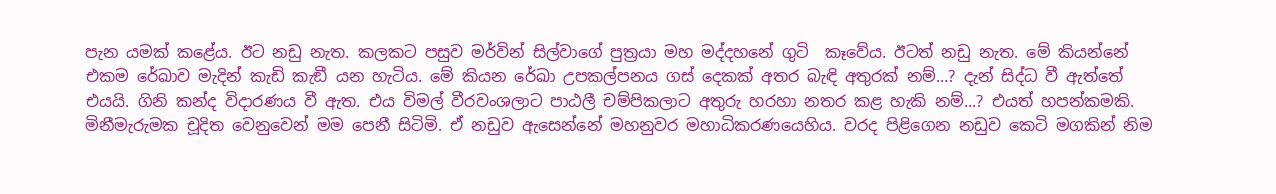පැන යමක් කළේය. ඊට නඩු නැත. කලකට පසුව මර්වින් සිල්වාගේ පුත්‍රයා මහ මද්දහනේ ගුටි  කෑවේය. ඊටත් නඩු නැත. මේ කියන්නේ එකම රේඛාව මැදින් කැඩි කැඞී යන හැටිය. මේ කියන රේඛා උපකල්පනය ගස් දෙකක් අතර බැඳි අතුරක් නම්...? දැන් සිද්ධ වී ඇත්තේ එයයි. ගිනි කන්ද විදාරණය වී ඇත. එය විමල් වීරවංශලාට පාඨලී චම්පිකලාට අතුරු හරහා නතර කළ හැකි නම්...? එයත් හපන්කමකි. මිනීමැරුමක චූදිත වෙනුවෙන් මම පෙනී සිටිමි. ඒ නඩුව ඇසෙන්නේ මහනුවර මහාධිකරණයෙහිය. වරද පිළිගෙන නඩුව කෙටි මගකින් නිම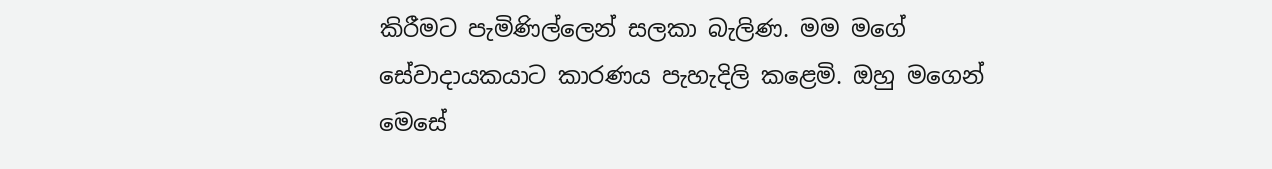කිරීමට පැමිණිල්ලෙන් සලකා බැලිණ. මම මගේ සේවාදායකයාට කාරණය පැහැදිලි කළෙමි. ඔහු මගෙන් මෙසේ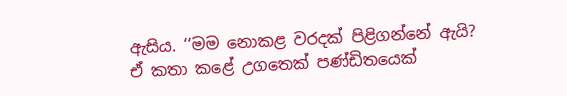ඇසිය. ‘‘මම නොකළ වරදක් පිළිගන්නේ ඇයි? ඒ කතා කළේ උගතෙක් පණ්ඩිතයෙක්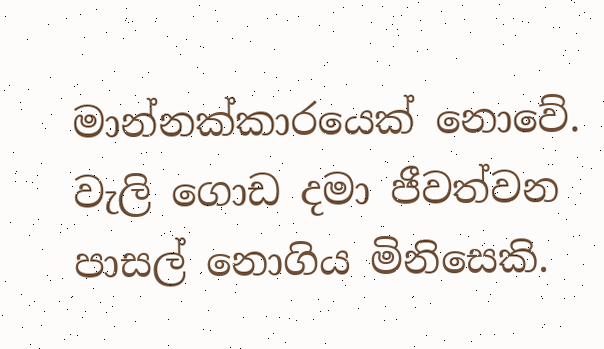මාන්නක්කාරයෙක් නොවේ. වැලි ගොඩ දමා ජීවත්වන පාසල් නොගිය මිනිසෙකි.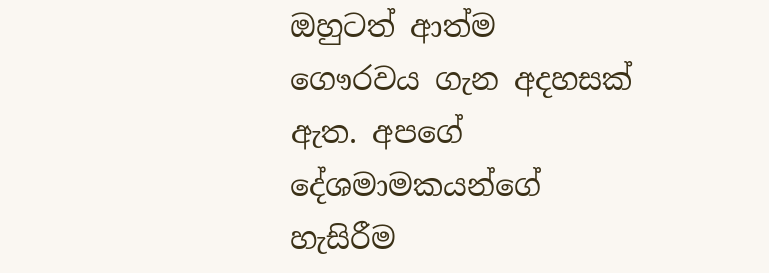ඔහුටත් ආත්ම ගෞරවය ගැන අදහසක් ඇත. අපගේ දේශමාමකයන්ගේ හැසිරීම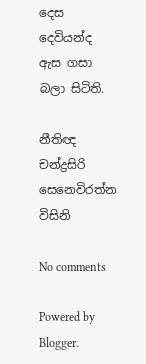දෙස දෙවියන්ද ඇස ගසා බලා සිටිති.

නීතිඥ
චන්ද්‍රසිරි සෙනෙවිරත්න විසිනි

No comments

Powered by Blogger.